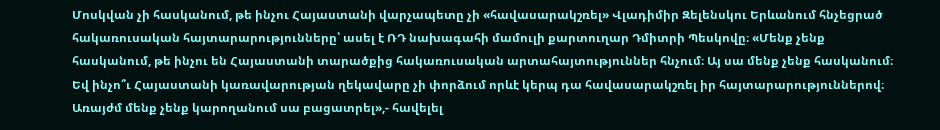Մոսկվան չի հասկանում, թե ինչու Հայաստանի վարչապետը չի «հավասարակշռել» Վլադիմիր Զելենսկու Երևանում հնչեցրած հակառուսական հայտարարությունները՝ ասել է ՌԴ նախագահի մամուլի քարտուղար Դմիտրի Պեսկովը։ «Մենք չենք հասկանում, թե ինչու են Հայաստանի տարածքից հակառուսական արտահայտություններ հնչում։ Այ սա մենք չենք հասկանում։ Եվ ինչո՞ւ Հայաստանի կառավարության ղեկավարը չի փորձում որևէ կերպ դա հավասարակշռել իր հայտարարություններով։ Առայժմ մենք չենք կարողանում սա բացատրել»,- հավելել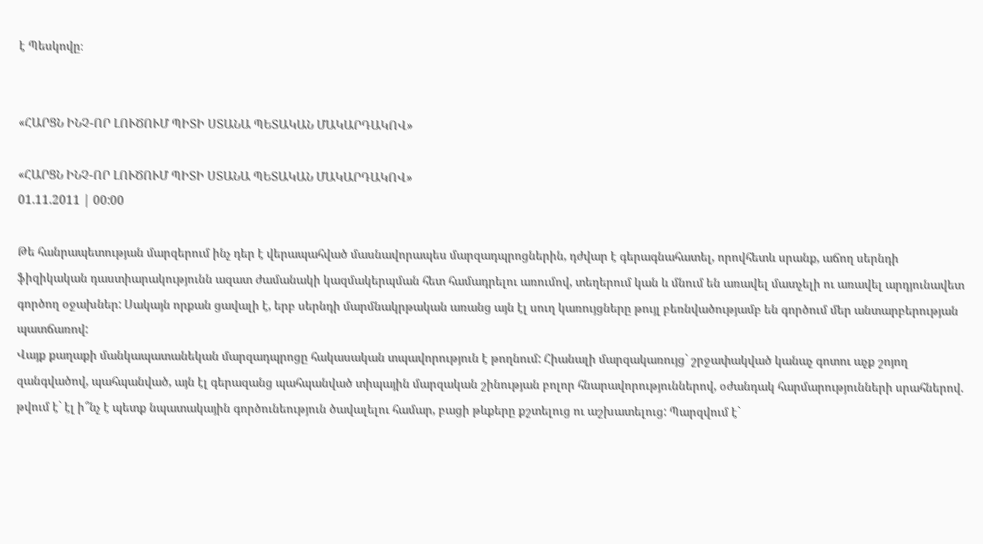է Պեսկովը։


«ՀԱՐՑՆ ԻՆՉ-ՈՐ ԼՈՒԾՈՒՄ ՊԻՏԻ ՍՏԱՆԱ ՊԵՏԱԿԱՆ ՄԱԿԱՐԴԱԿՈՎ»

«ՀԱՐՑՆ ԻՆՉ-ՈՐ ԼՈՒԾՈՒՄ ՊԻՏԻ ՍՏԱՆԱ ՊԵՏԱԿԱՆ ՄԱԿԱՐԴԱԿՈՎ»
01.11.2011 | 00:00

Թե հանրապետության մարզերում ինչ դեր է վերապահված մասնավորապես մարզադպրոցներին, դժվար է գերագնահատել, որովհետև սրանք, աճող սերնդի ֆիզիկական դաստիարակությունն ազատ ժամանակի կազմակերպման հետ համադրելու առումով, տեղերում կան և մնում են առավել մատչելի ու առավել արդյունավետ գործող օջախներ: Սակայն որքան ցավալի է, երբ սերնդի մարմնակրթական առանց այն էլ սուղ կառույցները թույլ բեռնվածությամբ են գործում մեր անտարբերության պատճառով:
Վայք քաղաքի մանկապատանեկան մարզադպրոցը հակասական տպավորություն է թողնում: Հիանալի մարզակառույց` շրջափակված կանաչ գոտու աչք շոյող զանգվածով, պահպանված, այն էլ գերազանց պահպանված տիպային մարզական շինության բոլոր հնարավորություններով, օժանդակ հարմարությունների սրահներով. թվում է` էլ ի՞նչ է պետք նպատակային գործունեություն ծավալելու համար, բացի թևքերը քշտելուց ու աշխատելուց: Պարզվում է`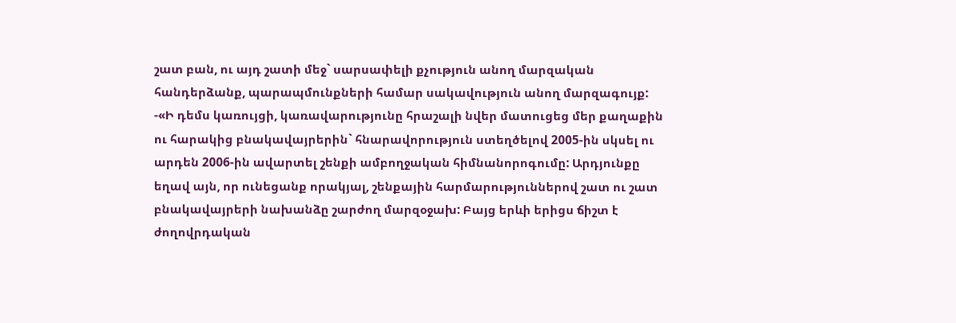շատ բան, ու այդ շատի մեջ` սարսափելի քչություն անող մարզական հանդերձանք, պարապմունքների համար սակավություն անող մարզագույք:
-«Ի դեմս կառույցի, կառավարությունը հրաշալի նվեր մատուցեց մեր քաղաքին ու հարակից բնակավայրերին` հնարավորություն ստեղծելով 2005-ին սկսել ու արդեն 2006-ին ավարտել շենքի ամբողջական հիմնանորոգումը: Արդյունքը եղավ այն, որ ունեցանք որակյալ, շենքային հարմարություններով շատ ու շատ բնակավայրերի նախանձը շարժող մարզօջախ: Բայց երևի երիցս ճիշտ է ժողովրդական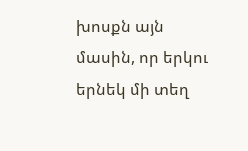խոսքն այն մասին, որ երկու երնեկ մի տեղ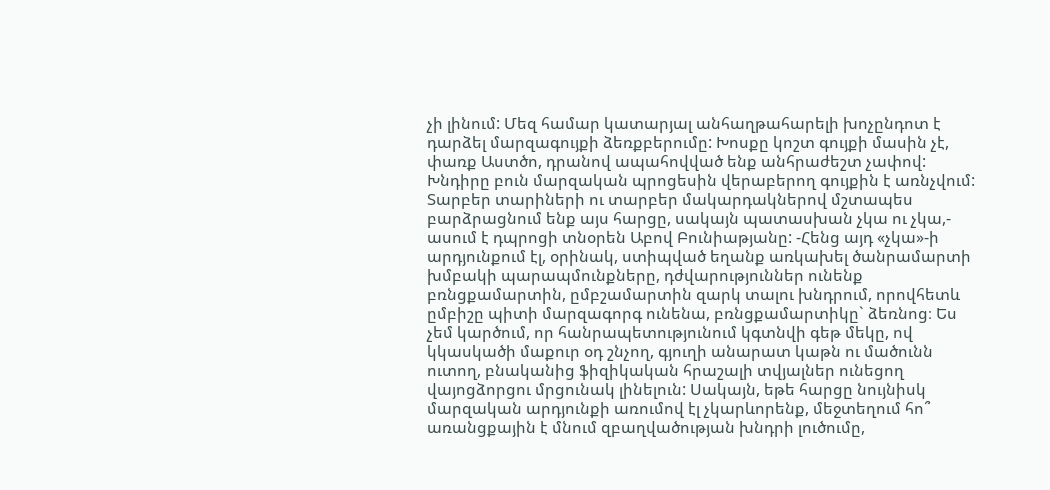չի լինում: Մեզ համար կատարյալ անհաղթահարելի խոչընդոտ է դարձել մարզագույքի ձեռքբերումը: Խոսքը կոշտ գույքի մասին չէ, փառք Աստծո, դրանով ապահովված ենք անհրաժեշտ չափով: Խնդիրը բուն մարզական պրոցեսին վերաբերող գույքին է առնչվում: Տարբեր տարիների ու տարբեր մակարդակներով մշտապես բարձրացնում ենք այս հարցը, սակայն պատասխան չկա ու չկա,- ասում է դպրոցի տնօրեն Աբով Բունիաթյանը: -Հենց այդ «չկա»-ի արդյունքում էլ, օրինակ, ստիպված եղանք առկախել ծանրամարտի խմբակի պարապմունքները, դժվարություններ ունենք բռնցքամարտին, ըմբշամարտին զարկ տալու խնդրում, որովհետև ըմբիշը պիտի մարզագորգ ունենա, բռնցքամարտիկը` ձեռնոց։ Ես չեմ կարծում, որ հանրապետությունում կգտնվի գեթ մեկը, ով կկասկածի մաքուր օդ շնչող, գյուղի անարատ կաթն ու մածունն ուտող, բնականից ֆիզիկական հրաշալի տվյալներ ունեցող վայոցձորցու մրցունակ լինելուն: Սակայն, եթե հարցը նույնիսկ մարզական արդյունքի առումով էլ չկարևորենք, մեջտեղում հո՞ առանցքային է մնում զբաղվածության խնդրի լուծումը,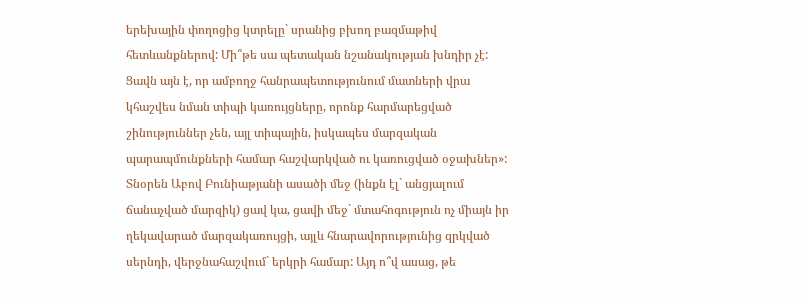երեխային փողոցից կտրելը` սրանից բխող բազմաթիվ հետևանքներով: Մի՞թե սա պետական նշանակության խնդիր չէ: Ցավն այն է, որ ամբողջ հանրապետությունում մատների վրա կհաշվես նման տիպի կառույցները, որոնք հարմարեցված շինություններ չեն, այլ տիպային, իսկապես մարզական պարապմունքների համար հաշվարկված ու կառուցված օջախներ»:
Տնօրեն Աբով Բունիաթյանի ասածի մեջ (ինքն էլ` անցյալում ճանաչված մարզիկ) ցավ կա, ցավի մեջ` մտահոգություն ոչ միայն իր ղեկավարած մարզակառույցի, այլև հնարավորությունից զրկված սերնդի, վերջնահաշվում` երկրի համար: Այդ ո՞վ ասաց, թե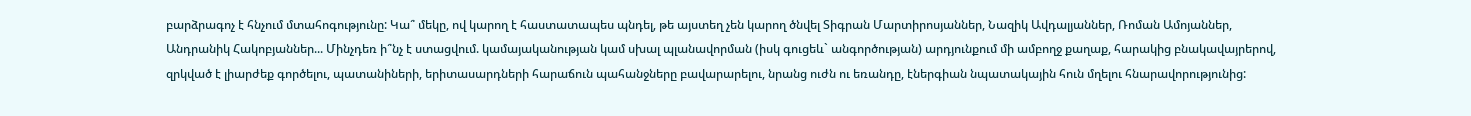բարձրագոչ է հնչում մտահոգությունը: Կա՞ մեկը, ով կարող է հաստատապես պնդել, թե այստեղ չեն կարող ծնվել Տիգրան Մարտիրոսյաններ, Նազիկ Ավդալյաններ, Ռոման Ամոյաններ, Անդրանիկ Հակոբյաններ... Մինչդեռ ի՞նչ է ստացվում. կամայականության կամ սխալ պլանավորման (իսկ գուցեև` անգործության) արդյունքում մի ամբողջ քաղաք, հարակից բնակավայրերով, զրկված է լիարժեք գործելու, պատանիների, երիտասարդների հարաճուն պահանջները բավարարելու, նրանց ուժն ու եռանդը, էներգիան նպատակային հուն մղելու հնարավորությունից: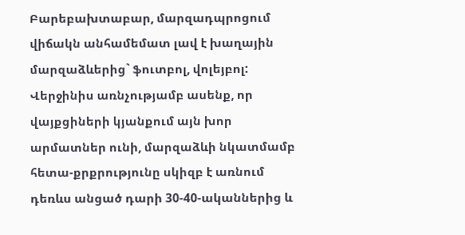Բարեբախտաբար, մարզադպրոցում վիճակն անհամեմատ լավ է խաղային մարզաձևերից` ֆուտբոլ, վոլեյբոլ: Վերջինիս առնչությամբ ասենք, որ վայքցիների կյանքում այն խոր արմատներ ունի, մարզաձևի նկատմամբ հետա-քրքրությունը սկիզբ է առնում դեռևս անցած դարի 30-40-ականներից և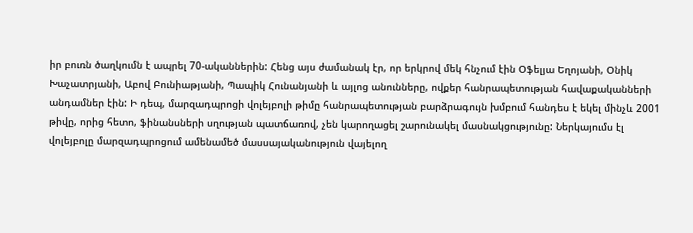իր բուռն ծաղկումն է ապրել 70-ականներին: Հենց այս ժամանակ էր, որ երկրով մեկ հնչում էին Օֆելյա Եղոյանի, Օնիկ Խաչատրյանի, Աբով Բունիաթյանի, Պապիկ Հունանյանի և այլոց անունները, ովքեր հանրապետության հավաքականների անդամներ էին: Ի դեպ, մարզադպրոցի վոլեյբոլի թիմը հանրապետության բարձրագույն խմբում հանդես է եկել մինչև 2001 թիվը, որից հետո, ֆինանսների սղության պատճառով, չեն կարողացել շարունակել մասնակցությունը: Ներկայումս էլ վոլեյբոլը մարզադպրոցում ամենամեծ մասսայականություն վայելող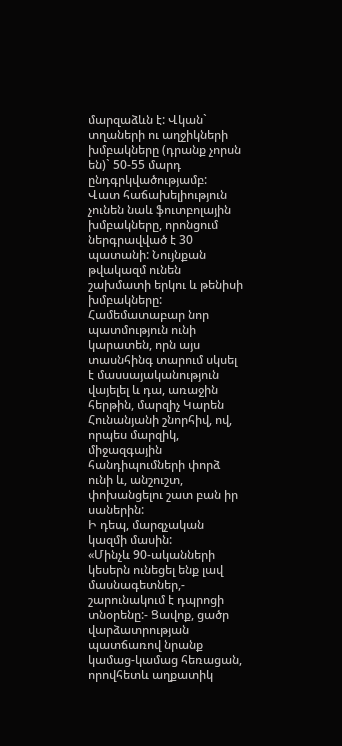մարզաձևն է: Վկան` տղաների ու աղջիկների խմբակները (դրանք չորսն են)` 50-55 մարդ ընդգրկվածությամբ:
Վատ հաճախելիություն չունեն նաև ֆուտբոլային խմբակները, որոնցում ներգրավված է 30 պատանի: Նույնքան թվակազմ ունեն շախմատի երկու և թենիսի խմբակները: Համեմատաբար նոր պատմություն ունի կարատեն, որն այս տասնհինգ տարում սկսել է մասսայականություն վայելել և դա, առաջին հերթին, մարզիչ Կարեն Հունանյանի շնորհիվ, ով, որպես մարզիկ, միջազգային հանդիպումների փորձ ունի և, անշուշտ, փոխանցելու շատ բան իր սաներին:
Ի դեպ, մարզչական կազմի մասին:
«Մինչև 90-ականների կեսերն ունեցել ենք լավ մասնագետներ,- շարունակում է դպրոցի տնօրենը:- Ցավոք, ցածր վարձատրության պատճառով նրանք կամաց-կամաց հեռացան, որովհետև աղքատիկ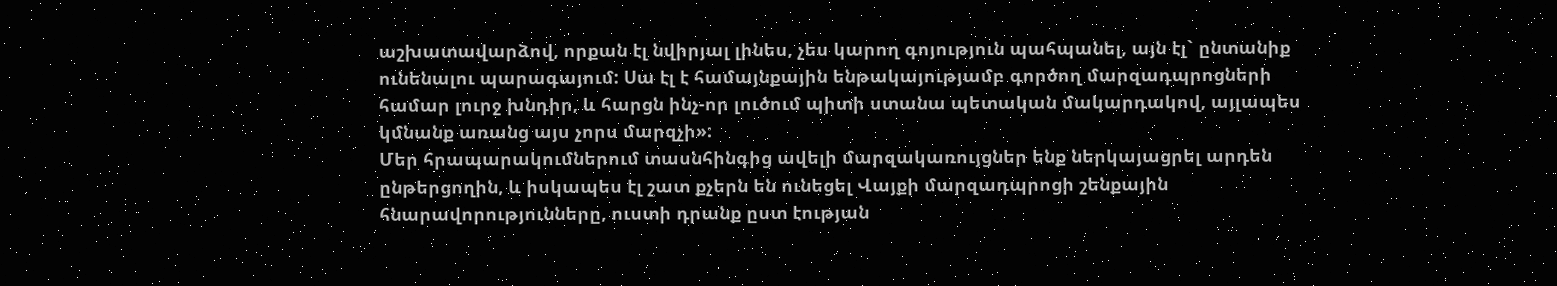աշխատավարձով, որքան էլ նվիրյալ լինես, չես կարող գոյություն պահպանել, այն էլ` ընտանիք ունենալու պարագայում: Սա էլ է համայնքային ենթակայությամբ գործող մարզադպրոցների համար լուրջ խնդիր, և հարցն ինչ-որ լուծում պիտի ստանա պետական մակարդակով, այլապես կմնանք առանց այս չորս մարզչի»:
Մեր հրապարակումներում տասնհինգից ավելի մարզակառույցներ ենք ներկայացրել արդեն ընթերցողին, և իսկապես էլ շատ քչերն են ունեցել Վայքի մարզադպրոցի շենքային հնարավորությունները, ուստի դրանք ըստ էության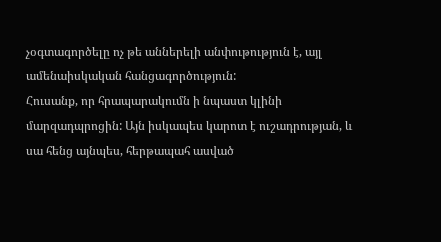չօգտագործելը ոչ թե աններելի անփութություն է, այլ ամենաիսկական հանցագործություն:
Հուսանք, որ հրապարակումն ի նպաստ կլինի մարզադպրոցին: Այն իսկապես կարոտ է ուշադրության, և սա հենց այնպես, հերթապահ ասված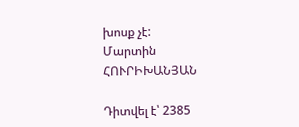խոսք չէ:
Մարտին ՀՈՒՐԻԽԱՆՅԱՆ

Դիտվել է՝ 2385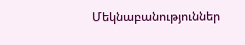Մեկնաբանություններ